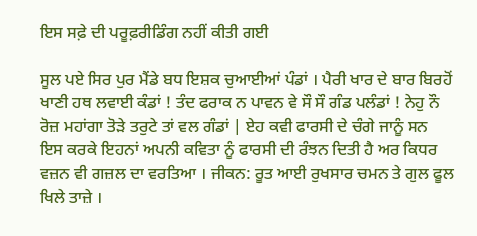ਇਸ ਸਫ਼ੇ ਦੀ ਪਰੂਫ਼ਰੀਡਿੰਗ ਨਹੀਂ ਕੀਤੀ ਗਈ

ਸੂਲ ਪਏ ਸਿਰ ਪੁਰ ਮੈਂਡੇ ਬਧ ਇਸ਼ਕ ਚੁਆਈਆਂ ਪੰਡਾਂ । ਪੈਰੀ ਖਾਰ ਦੇ ਬਾਰ ਬਿਰਹੋਂ ਖਾਣੀ ਹਥ ਲਵਾਈ ਕੰਡਾਂ ! ਤੰਦ ਫਰਾਕ ਨ ਪਾਵਨ ਵੇ ਸੌ ਸੌ ਗੰਡ ਪਲੰਡਾਂ ! ਨੇਹੁ ਨੌ ਰੋਜ਼ ਮਹਾਂਗਾ ਤੋੜੇ ਤਰੁਟੇ ਤਾਂ ਵਲ ਗੰਡਾਂ | ਏਹ ਕਵੀ ਫਾਰਸੀ ਦੇ ਚੰਗੇ ਜਾਨੂੰ ਸਨ ਇਸ ਕਰਕੇ ਇਹਨਾਂ ਅਪਨੀ ਕਵਿਤਾ ਨੂੰ ਫਾਰਸੀ ਦੀ ਰੰਝਨ ਦਿਤੀ ਹੈ ਅਰ ਕਿਧਰ ਵਜ਼ਨ ਵੀ ਗਜ਼ਲ ਦਾ ਵਰਤਿਆ । ਜੀਕਨ: ਰੂਤ ਆਈ ਰੁਖਸਾਰ ਚਮਨ ਤੇ ਗੁਲ ਫੂਲ ਖਿਲੇ ਤਾਜ਼ੇ ।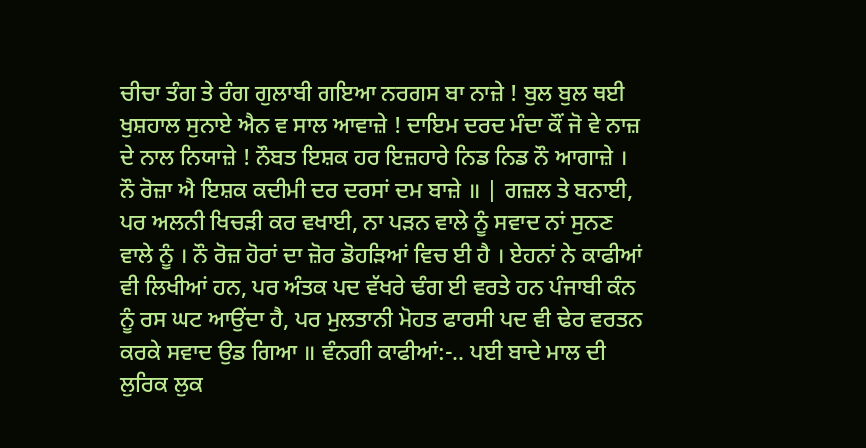ਚੀਚਾ ਤੰਗ ਤੇ ਰੰਗ ਗੁਲਾਬੀ ਗਇਆ ਨਰਗਸ ਬਾ ਨਾਜ਼ੇ ! ਬੁਲ ਬੁਲ ਥਈ ਖੁਸ਼ਹਾਲ ਸੁਨਾਏ ਐਨ ਵ ਸਾਲ ਆਵਾਜ਼ੇ ! ਦਾਇਮ ਦਰਦ ਮੰਦਾ ਕੌਂ ਜੋ ਵੇ ਨਾਜ਼ ਦੇ ਨਾਲ ਨਿਯਾਜ਼ੇ ! ਨੌਬਤ ਇਸ਼ਕ ਹਰ ਇਜ਼ਹਾਰੇ ਨਿਡ ਨਿਡ ਨੌ ਆਗਾਜ਼ੇ । ਨੌ ਰੋਜ਼ਾ ਐ ਇਸ਼ਕ ਕਦੀਮੀ ਦਰ ਦਰਸਾਂ ਦਮ ਬਾਜ਼ੇ ॥ | ਗਜ਼ਲ ਤੇ ਬਨਾਈ, ਪਰ ਅਲਨੀ ਖਿਚੜੀ ਕਰ ਵਖਾਈ, ਨਾ ਪੜਨ ਵਾਲੇ ਨੂੰ ਸਵਾਦ ਨਾਂ ਸੁਨਣ ਵਾਲੇ ਨੂੰ । ਨੌ ਰੋਜ਼ ਹੋਰਾਂ ਦਾ ਜ਼ੋਰ ਡੋਹੜਿਆਂ ਵਿਚ ਈ ਹੈ । ਏਹਨਾਂ ਨੇ ਕਾਫੀਆਂ ਵੀ ਲਿਖੀਆਂ ਹਨ, ਪਰ ਅੰਤਕ ਪਦ ਵੱਖਰੇ ਢੰਗ ਈ ਵਰਤੇ ਹਨ ਪੰਜਾਬੀ ਕੰਨ ਨੂੰ ਰਸ ਘਟ ਆਉਂਦਾ ਹੈ, ਪਰ ਮੁਲਤਾਨੀ ਮੋਹਤ ਫਾਰਸੀ ਪਦ ਵੀ ਢੇਰ ਵਰਤਨ ਕਰਕੇ ਸਵਾਦ ਉਡ ਗਿਆ ॥ ਵੰਨਗੀ ਕਾਫੀਆਂ:-.. ਪਈ ਬਾਦੇ ਮਾਲ ਦੀ ਲੁਰਿਕ ਲੁਕ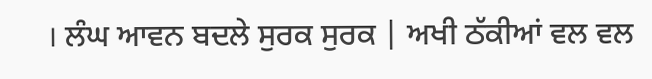। ਲੰਘ ਆਵਨ ਬਦਲੇ ਸੁਰਕ ਸੁਰਕ | ਅਖੀ ਠੱਕੀਆਂ ਵਲ ਵਲ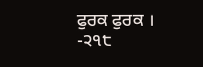ਫੁਰਕ ਫੁਰਕ । -੨੧੮